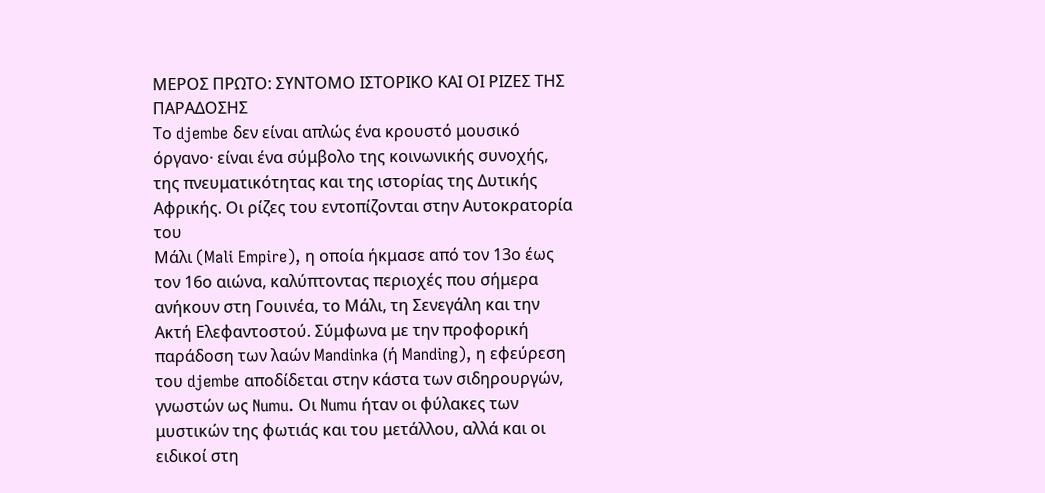ΜΕΡΟΣ ΠΡΩΤΟ: ΣΥΝΤΟΜΟ ΙΣΤΟΡΙΚΟ ΚΑΙ ΟΙ ΡΙΖΕΣ ΤΗΣ ΠΑΡΑΔΟΣΗΣ
Το djembe δεν είναι απλώς ένα κρουστό μουσικό όργανο· είναι ένα σύμβολο της κοινωνικής συνοχής, της πνευματικότητας και της ιστορίας της Δυτικής Αφρικής. Οι ρίζες του εντοπίζονται στην Αυτοκρατορία του
Μάλι (Mali Empire), η οποία ήκμασε από τον 13ο έως τον 16ο αιώνα, καλύπτοντας περιοχές που σήμερα ανήκουν στη Γουινέα, το Μάλι, τη Σενεγάλη και την Ακτή Ελεφαντοστού. Σύμφωνα με την προφορική παράδοση των λαών Mandinka (ή Manding), η εφεύρεση του djembe αποδίδεται στην κάστα των σιδηρουργών, γνωστών ως Numu. Οι Numu ήταν οι φύλακες των μυστικών της φωτιάς και του μετάλλου, αλλά και οι ειδικοί στη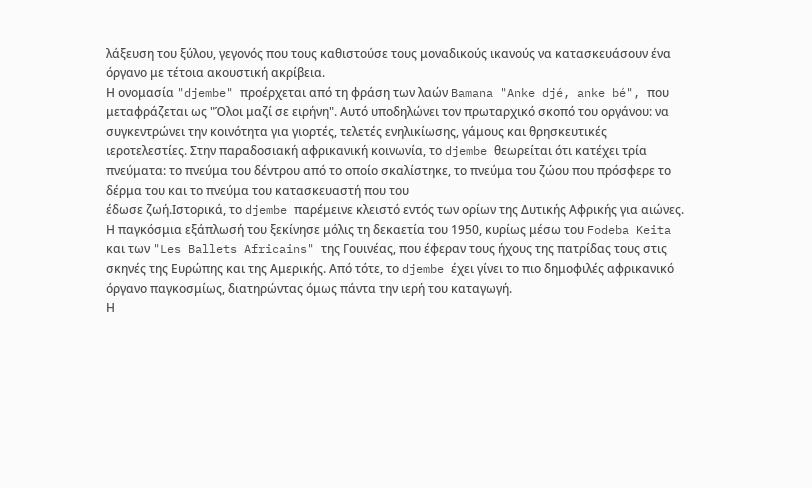λάξευση του ξύλου, γεγονός που τους καθιστούσε τους μοναδικούς ικανούς να κατασκευάσουν ένα όργανο με τέτοια ακουστική ακρίβεια.
Η ονομασία "djembe" προέρχεται από τη φράση των λαών Bamana "Anke djé, anke bé", που μεταφράζεται ως "Όλοι μαζί σε ειρήνη". Αυτό υποδηλώνει τον πρωταρχικό σκοπό του οργάνου: να συγκεντρώνει την κοινότητα για γιορτές, τελετές ενηλικίωσης, γάμους και θρησκευτικές ιεροτελεστίες. Στην παραδοσιακή αφρικανική κοινωνία, το djembe θεωρείται ότι κατέχει τρία πνεύματα: το πνεύμα του δέντρου από το οποίο σκαλίστηκε, το πνεύμα του ζώου που πρόσφερε το δέρμα του και το πνεύμα του κατασκευαστή που του
έδωσε ζωή.Ιστορικά, το djembe παρέμεινε κλειστό εντός των ορίων της Δυτικής Αφρικής για αιώνες. Η παγκόσμια εξάπλωσή του ξεκίνησε μόλις τη δεκαετία του 1950, κυρίως μέσω του Fodeba Keita και των "Les Ballets Africains" της Γουινέας, που έφεραν τους ήχους της πατρίδας τους στις σκηνές της Ευρώπης και της Αμερικής. Από τότε, το djembe έχει γίνει το πιο δημοφιλές αφρικανικό όργανο παγκοσμίως, διατηρώντας όμως πάντα την ιερή του καταγωγή.
Η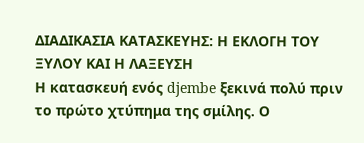ΔΙΑΔΙΚΑΣΙΑ ΚΑΤΑΣΚΕΥΗΣ: Η ΕΚΛΟΓΗ ΤΟΥ ΞΥΛΟΥ ΚΑΙ Η ΛΑΞΕΥΣΗ
Η κατασκευή ενός djembe ξεκινά πολύ πριν το πρώτο χτύπημα της σμίλης. Ο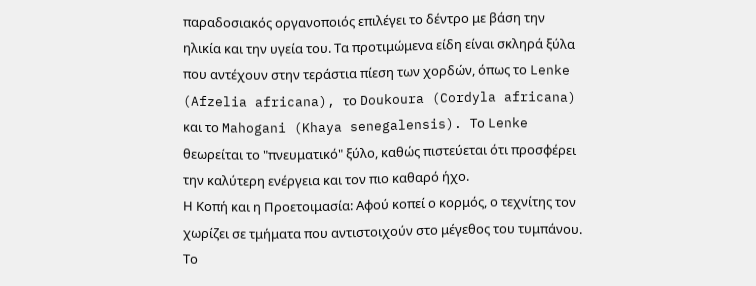παραδοσιακός οργανοποιός επιλέγει το δέντρο με βάση την ηλικία και την υγεία του. Τα προτιμώμενα είδη είναι σκληρά ξύλα που αντέχουν στην τεράστια πίεση των χορδών, όπως το Lenke (Afzelia africana), το Doukoura (Cordyla africana) και το Mahogani (Khaya senegalensis). Το Lenke θεωρείται το "πνευματικό" ξύλο, καθώς πιστεύεται ότι προσφέρει την καλύτερη ενέργεια και τον πιο καθαρό ήχο.
Η Κοπή και η Προετοιμασία: Αφού κοπεί ο κορμός, ο τεχνίτης τον χωρίζει σε τμήματα που αντιστοιχούν στο μέγεθος του τυμπάνου. Το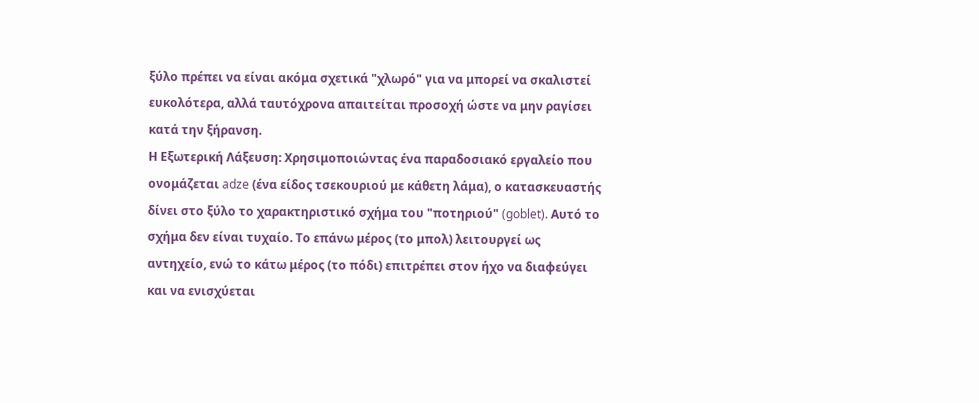ξύλο πρέπει να είναι ακόμα σχετικά "χλωρό" για να μπορεί να σκαλιστεί ευκολότερα, αλλά ταυτόχρονα απαιτείται προσοχή ώστε να μην ραγίσει κατά την ξήρανση.
Η Εξωτερική Λάξευση: Χρησιμοποιώντας ένα παραδοσιακό εργαλείο που ονομάζεται adze (ένα είδος τσεκουριού με κάθετη λάμα), ο κατασκευαστής δίνει στο ξύλο το χαρακτηριστικό σχήμα του "ποτηριού" (goblet). Αυτό το σχήμα δεν είναι τυχαίο. Το επάνω μέρος (το μπολ) λειτουργεί ως αντηχείο, ενώ το κάτω μέρος (το πόδι) επιτρέπει στον ήχο να διαφεύγει και να ενισχύεται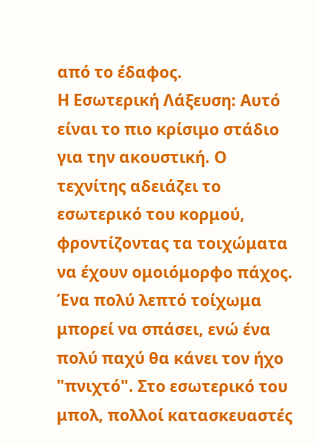από το έδαφος.
Η Εσωτερική Λάξευση: Αυτό είναι το πιο κρίσιμο στάδιο για την ακουστική. Ο τεχνίτης αδειάζει το εσωτερικό του κορμού, φροντίζοντας τα τοιχώματα να έχουν ομοιόμορφο πάχος. Ένα πολύ λεπτό τοίχωμα μπορεί να σπάσει, ενώ ένα πολύ παχύ θα κάνει τον ήχο "πνιχτό". Στο εσωτερικό του μπολ, πολλοί κατασκευαστές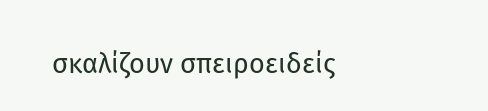σκαλίζουν σπειροειδείς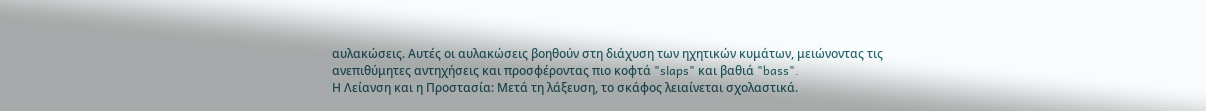αυλακώσεις. Αυτές οι αυλακώσεις βοηθούν στη διάχυση των ηχητικών κυμάτων, μειώνοντας τις ανεπιθύμητες αντηχήσεις και προσφέροντας πιο κοφτά "slaps" και βαθιά "bass".
Η Λείανση και η Προστασία: Μετά τη λάξευση, το σκάφος λειαίνεται σχολαστικά.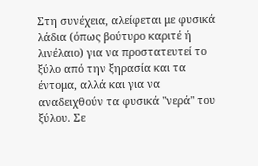Στη συνέχεια, αλείφεται με φυσικά λάδια (όπως βούτυρο καριτέ ή λινέλαιο) για να προστατευτεί το ξύλο από την ξηρασία και τα έντομα, αλλά και για να αναδειχθούν τα φυσικά "νερά" του ξύλου. Σε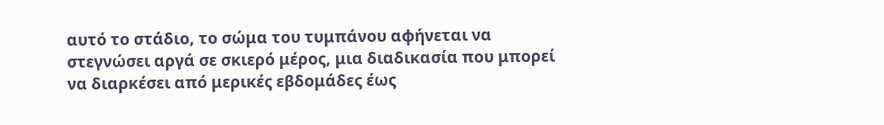αυτό το στάδιο, το σώμα του τυμπάνου αφήνεται να στεγνώσει αργά σε σκιερό μέρος, μια διαδικασία που μπορεί να διαρκέσει από μερικές εβδομάδες έως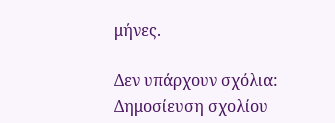μήνες.

Δεν υπάρχουν σχόλια:
Δημοσίευση σχολίου